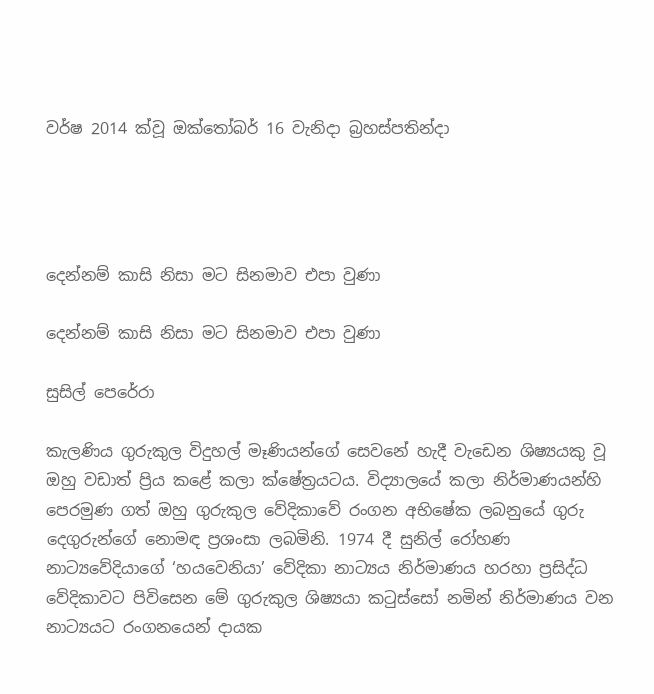වර්ෂ 2014 ක්වූ ඔක්තෝබර් 16 වැනිදා බ්‍රහස්පතින්දා




දෙන්නම් කාසි නිසා මට සිනමාව එපා වුණා

දෙන්නම් කාසි නිසා මට සිනමාව එපා වුණා

සුසිල් පෙරේරා

කැලණිය ගුරුකුල විදුහල් මෑණියන්ගේ සෙවනේ හැදී වැඩෙන ශිෂ්‍යයකු වූ ඔහු වඩාත් ප්‍රිය කළේ කලා ක්ෂේත්‍රයටය. විද්‍යාලයේ කලා නිර්මාණයන්හි පෙරමුණ ගත් ඔහු ගුරුකුල වේදිකාවේ රංගන අභිෂේක ලබනුයේ ගුරු දෙගුරුන්ගේ නොමඳ ප්‍රශංසා ලබමිනි. 1974 දී සුනිල් රෝහණ නාට්‍යවේදියාගේ ‘හයවෙනියා’ වේදිකා නාට්‍යය නිර්මාණය හරහා ප්‍රසිද්ධ වේදිකාවට පිවිසෙන මේ ගුරුකුල ශිෂ්‍යයා කටුස්සෝ නමින් නිර්මාණය වන නාට්‍යයට රංගනයෙන් දායක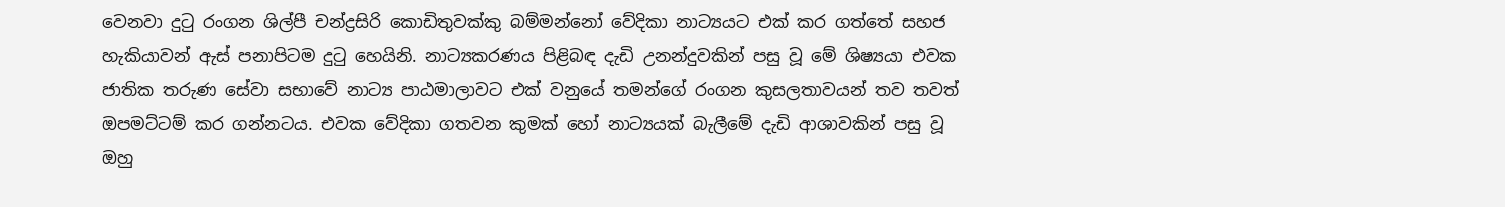වෙනවා දුටු රංගන ශිල්පී චන්ද්‍රසිරි කොඩිතුවක්කු බම්මන්නෝ වේදිකා නාට්‍යයට එක් කර ගත්තේ සහජ හැකියාවන් ඇස් පනාපිටම දුටු හෙයිනි. නාට්‍යකරණය පිළිබඳ දැඩි උනන්දුවකින් පසු වූ මේ ශිෂ්‍යයා එවක ජාතික තරුණ සේවා සභාවේ නාට්‍ය පාඨමාලාවට එක් වනුයේ තමන්ගේ රංගන කුසලතාවයන් තව තවත් ඔපමට්ටම් කර ගන්නටය. එවක වේදිකා ගතවන කුමක් හෝ නාට්‍යයක් බැලීමේ දැඩි ආශාවකින් පසු වූ ඔහු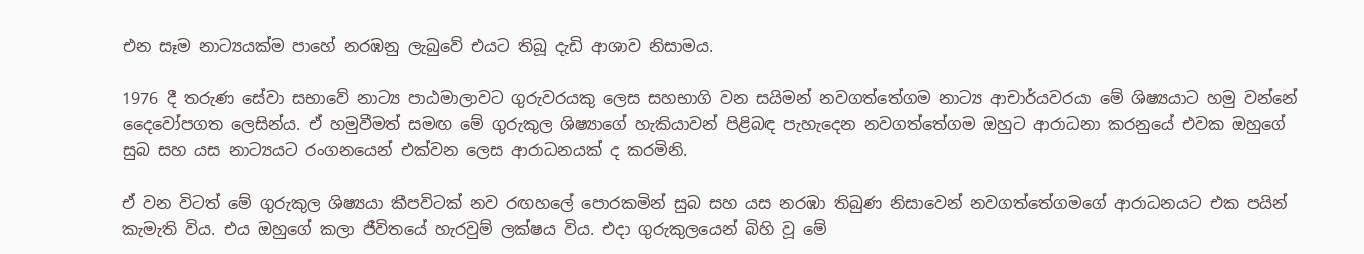එන සෑම නාට්‍යයක්ම පාහේ නරඹනු ලැබුවේ එයට තිබූ දැඩි ආශාව නිසාමය.

1976 දී තරුණ සේවා සභාවේ නාට්‍ය පාඨමාලාවට ගුරුවරයකු ලෙස සහභාගි වන සයිමන් නවගත්තේගම නාට්‍ය ආචාර්යවරයා මේ ශිෂ්‍යයාට හමු වන්නේ දෛවෝපගත ලෙසින්ය. ඒ හමුවීමත් සමඟ මේ ගුරුකුල ශිෂ්‍යාගේ හැකියාවන් පිළිබඳ පැහැදෙන නවගත්තේගම ඔහුට ආරාධනා කරනුයේ එවක ඔහුගේ සුබ සහ යස නාට්‍යයට රංගනයෙන් එක්වන ලෙස ආරාධනයක් ද කරමිනි.

ඒ වන විටත් මේ ගුරුකුල ශිෂ්‍යයා කීපවිටක් නව රඟහලේ පොරකමින් සුබ සහ යස නරඹා තිබුණ නිසාවෙන් නවගත්තේගමගේ ආරාධනයට එක පයින් කැමැති විය. එය ඔහුගේ කලා ජීවිතයේ හැරවුම් ලක්ෂය විය. එදා ගුරුකුලයෙන් බිහි වූ මේ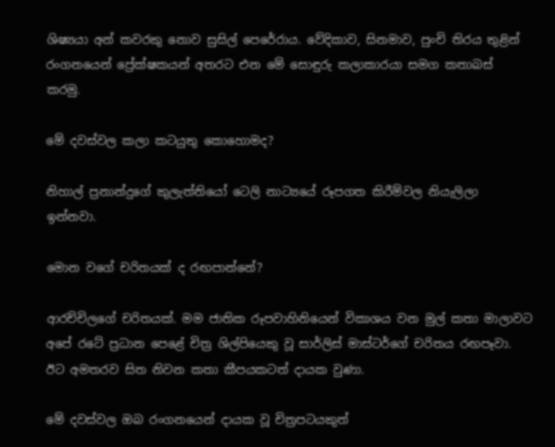ශිෂ්‍යයා අන් කවරකු නොව සුසිල් පෙරේරාය. වේදිකාව, සිනමාව, පුංචි තිරය තුළින් රංගනයෙන් ප්‍රේක්ෂකයන් අතරට එන මේ සොඳුරු කලාකාරයා සමග කතාබස් කරමු.

මේ දවස්වල කලා කටයුතු කොහොමද?

නිහාල් ප්‍රනාන්දුගේ කුලැත්තියෝ ටෙලි නාට්‍යයේ රූපගත කිරීම්වල නියැලිලා ඉන්නවා.

මොන වගේ චරිතයක් ද රඟපාන්නේ?

ආරච්චිලගේ චරිතයක්. මම ජාතික රූපවාහිනියෙන් විකාශය වන මුල් කතා මාලාවට අපේ රටේ ප්‍රධාන පෙළේ චිත්‍ර ශිල්පියෙකු වූ සාර්ලිස් මාස්ටර්ගේ චරිතය රඟපෑවා. ඊට අමතරව සිත නිවන කතා කීපයකටත් දායක වුණා.

මේ දවස්වල ඔබ රංගනයෙන් දායක වූ චිත්‍රපටයකුත්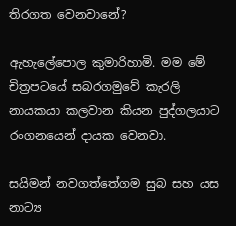තිරගත වෙනවානේ?

ඇහැලේපොල කුමාරිහාමි. මම මේ චිත්‍රපටයේ සබරගමුවේ කැරලි නායකයා කලවාන කියන පුද්ගලයාට රංගනයෙන් දායක වෙනවා.

සයිමන් නවගත්තේගම සුබ සහ යස නාට්‍ය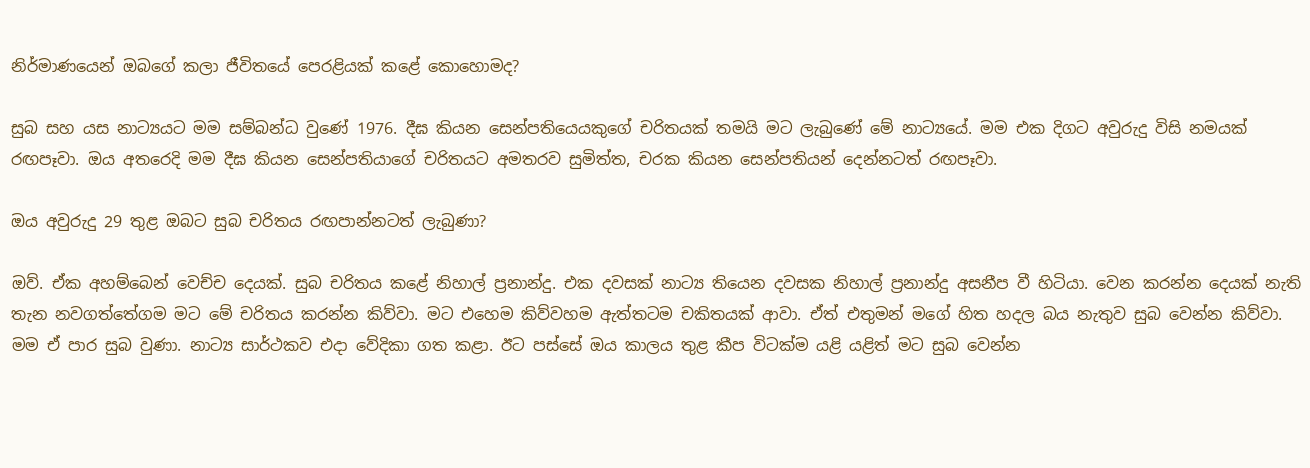නිර්මාණයෙන් ඔබගේ කලා ජීවිතයේ පෙරළියක් කළේ කොහොමද?

සුබ සහ යස නාට්‍යයට මම සම්බන්ධ වුණේ 1976. දීඝ කියන සෙන්පතියෙයකුගේ චරිතයක් තමයි මට ලැබුණේ මේ නාට්‍යයේ. මම එක දිගට අවුරුදු විසි නමයක් රඟපෑවා. ඔය අතරෙදි මම දීඝ කියන සෙන්පතියාගේ චරිතයට අමතරව සුමිත්ත, චරක කියන සෙන්පතියන් දෙන්නටත් රඟපෑවා.

ඔය අවුරුදු 29 තුළ ඔබට සුබ චරිතය රඟපාන්නටත් ලැබුණා?

ඔව්. ඒක අහම්බෙන් වෙච්ච දෙයක්. සුබ චරිතය කළේ නිහාල් ප්‍රනාන්දු. එක දවසක් නාට්‍ය තියෙන දවසක නිහාල් ප්‍රනාන්දු අසනීප වී හිටියා. වෙන කරන්න දෙයක් නැති තැන නවගත්තේගම මට මේ චරිතය කරන්න කිව්වා. මට එහෙම කිව්වහම ඇත්තටම චකිතයක් ආවා. ඒත් එතුමන් මගේ හිත හදල බය නැතුව සුබ වෙන්න කිව්වා. මම ඒ පාර සුබ වුණා. නාට්‍ය සාර්ථකව එදා වේදිකා ගත කළා. ඊට පස්සේ ඔය කාලය තුළ කීප විටක්ම යළි යළිත් මට සුබ වෙන්න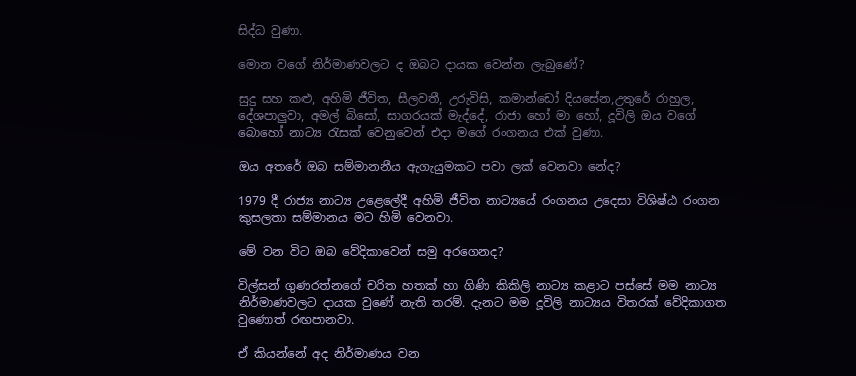සිද්ධ වුණා.

මොන වගේ නිර්මාණවලට ද ඔබට දායක වෙන්න ලැබුණේ?

සුදු සහ කළු, අහිමි ජීවිත, සීලවතී, උරුවිසි, කමාන්ඩෝ දියසේන,උතුරේ රාහුල, දේශපාලුවා, අමල් බිසෝ, සාගරයක් මැද්දේ, රාජා හෝ මා හෝ, දූවිලි ඔය වගේ බොහෝ නාට්‍ය රැසක් වෙනුවෙන් එදා මගේ රංගනය එක් වුණා.

ඔය අතරේ ඔබ සම්මානනීය ඇගැයුමකට පවා ලක් වෙනවා නේද?

1979 දී රාජ්‍ය නාට්‍ය උළෙලේදී අහිමි ජීවිත නාට්‍යයේ රංගනය උදෙසා විශිෂ්ඨ රංගන කුසලතා සම්මානය මට හිමි වෙනවා.

මේ වන විට ඔබ වේදිකාවෙන් සමු අරගෙනද?

විල්සන් ගුණරත්නගේ චරිත හතක් හා ගිණි කිකිලි නාට්‍ය කළාට පස්සේ මම නාට්‍ය නිර්මාණවලට දායක වුණේ නැති තරම්. දැනට මම දූවිලි නාට්‍යය විතරක් වේදිකාගත වුණොත් රඟපානවා.

ඒ කියන්නේ අද නිර්මාණය වන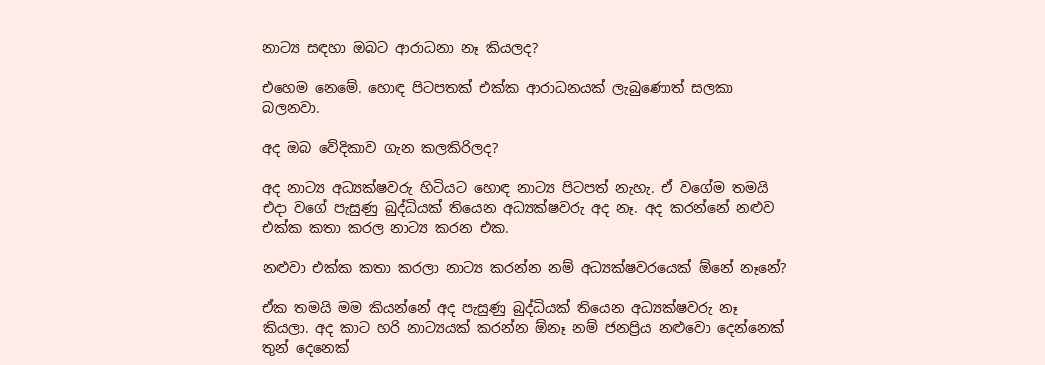නාට්‍ය සඳහා ඔබට ආරාධනා නෑ කියලද?

එහෙම නෙමේ. හොඳ පිටපතක් එක්ක ආරාධනයක් ලැබුණොත් සලකා බලනවා.

අද ඔබ වේදිකාව ගැන කලකිරිලද?

අද නාට්‍ය අධ්‍යක්ෂවරු හිටියට හොඳ නාට්‍ය පිටපත් නැහැ. ඒ වගේම තමයි එදා වගේ පැසුණු බුද්ධියක් තියෙන අධ්‍යක්ෂවරු අද නෑ. අද කරන්නේ නළුව එක්ක කතා කරල නාට්‍ය කරන එක.

නළුවා එක්ක කතා කරලා නාට්‍ය කරන්න නම් අධ්‍යක්ෂවරයෙක් ඕනේ නෑනේ?

ඒක තමයි මම කියන්නේ අද පැසුණු බුද්ධියක් තියෙන අධ්‍යක්ෂවරු නෑ කියලා. අද කාට හරි නාට්‍යයක් කරන්න ඕනෑ නම් ජනප්‍රිය නළුවො දෙන්නෙක් තුන් දෙනෙක්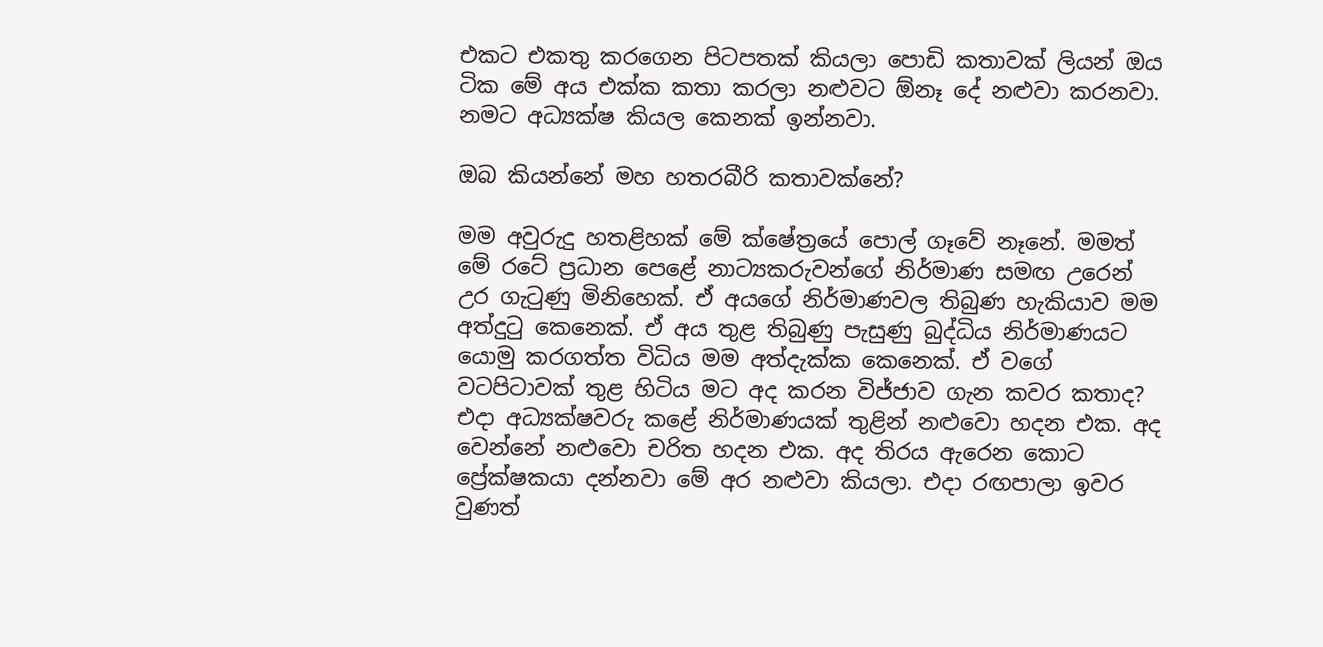එකට එකතු කරගෙන පිටපතක් කියලා පොඩි කතාවක් ලියන් ඔය ටික මේ අය එක්ක කතා කරලා නළුවට ඕනෑ දේ නළුවා කරනවා. නමට අධ්‍යක්ෂ කියල කෙනක් ඉන්නවා.

ඔබ කියන්නේ මහ හතරබීරි කතාවක්නේ?

මම අවුරුදු හතළිහක් මේ ක්ෂේත්‍රයේ පොල් ගෑවේ නෑනේ. මමත් මේ රටේ ප්‍රධාන පෙළේ නාට්‍යකරුවන්ගේ නිර්මාණ සමඟ උරෙන් උර ගැටුණු මිනිහෙක්. ඒ අයගේ නිර්මාණවල තිබුණ හැකියාව මම අත්දුටු කෙනෙක්. ඒ අය තුළ තිබුණු පැසුණු බුද්ධිය නිර්මාණයට යොමු කරගත්ත විධිය මම අත්දැක්ක කෙනෙක්. ඒ වගේ වටපිටාවක් තුළ හිටිය මට අද කරන විජ්ජාව ගැන කවර කතාද? එදා අධ්‍යක්ෂවරු කළේ නිර්මාණයක් තුළින් නළුවො හදන එක. අද වෙන්නේ නළුවො චරිත හදන එක. අද තිරය ඇරෙන කොට ප්‍රේක්ෂකයා දන්නවා මේ අර නළුවා කියලා. එදා රඟපාලා ඉවර වුණත්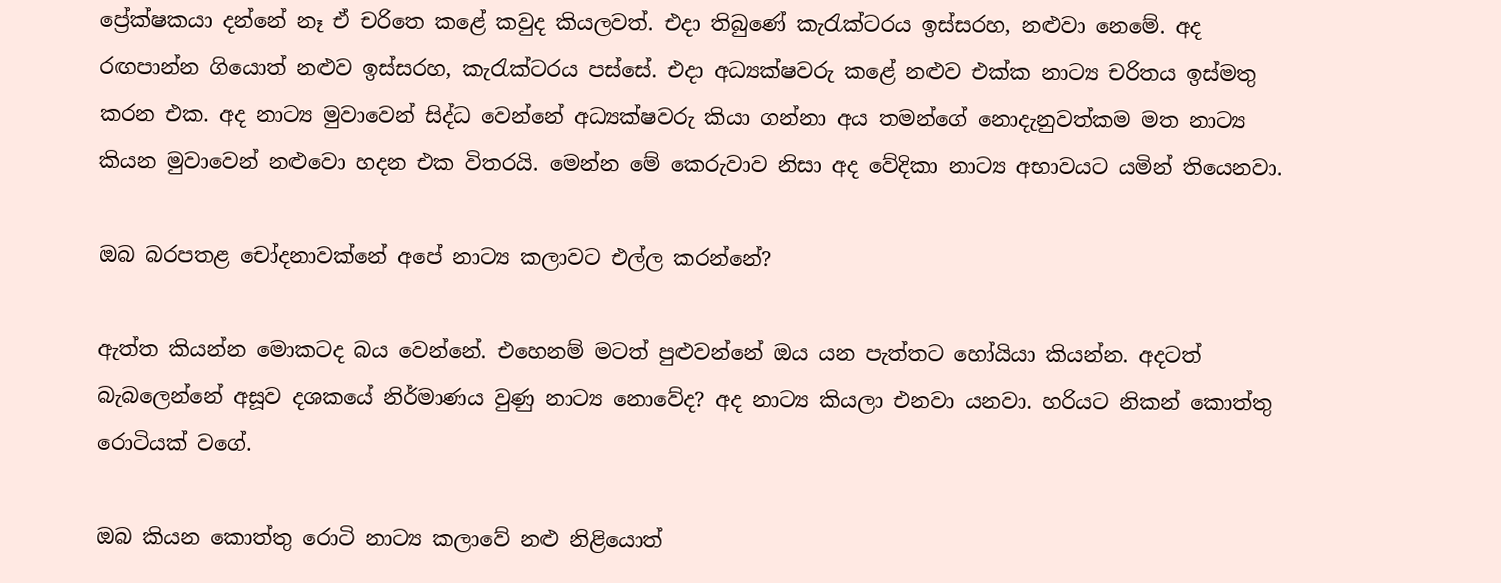ප්‍රේක්ෂකයා දන්නේ නෑ ඒ චරිතෙ කළේ කවුද කියලවත්. එදා තිබුණේ කැරැක්ටරය ඉස්සරහ, නළුවා නෙමේ. අද රඟපාන්න ගියොත් නළුව ඉස්සරහ, කැරැක්ටරය පස්සේ. එදා අධ්‍යක්ෂවරු කළේ නළුව එක්ක නාට්‍ය චරිතය ඉස්මතු කරන එක. අද නාට්‍ය මුවාවෙන් සිද්ධ වෙන්නේ අධ්‍යක්ෂවරු කියා ගන්නා අය තමන්ගේ නොදැනුවත්කම මත නාට්‍ය කියන මුවාවෙන් නළුවො හදන එක විතරයි. මෙන්න මේ කෙරුවාව නිසා අද වේදිකා නාට්‍ය අභාවයට යමින් තියෙනවා.

ඔබ බරපතළ චෝදනාවක්නේ අපේ නාට්‍ය කලාවට එල්ල කරන්නේ?

ඇත්ත කියන්න මොකටද බය වෙන්නේ. එහෙනම් මටත් පුළුවන්නේ ඔය යන පැත්තට හෝයියා කියන්න. අදටත් බැබලෙන්නේ අසූව දශකයේ නිර්මාණය වුණු නාට්‍ය නොවේද? අද නාට්‍ය කියලා එනවා යනවා. හරියට නිකන් කොත්තු රොටියක් වගේ.

ඔබ කියන කොත්තු රොටි නාට්‍ය කලාවේ නළු නිළියොත්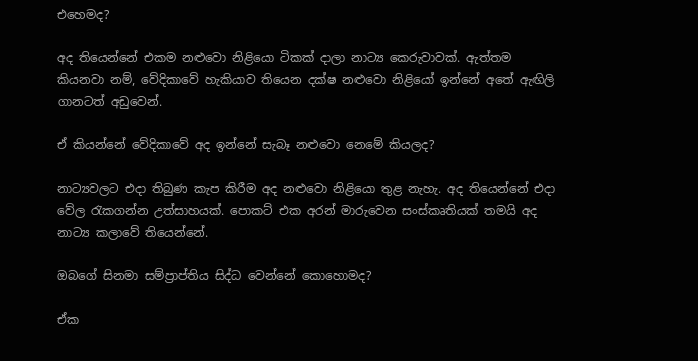එහෙමද?

අද තියෙන්නේ එකම නළුවො නිළියො ටිකක් දාලා නාට්‍ය කෙරුවාවක්. ඇත්තම කියනවා නම්, වේදිකාවේ හැකියාව තියෙන දක්ෂ නළුවො නිළියෝ ඉන්නේ අතේ ඇඟිලි ගානටත් අඩුවෙන්.

ඒ කියන්නේ වේදිකාවේ අද ඉන්නේ සැබෑ නළුවො නෙමේ කියලද?

නාට්‍යවලට එදා තිබුණ කැප කිරීම අද නළුවො නිළියො තුළ නැහැ. අද තියෙන්නේ එදා වේල රැකගන්න උත්සාහයක්. පොකට් එක අරන් මාරුවෙන සංස්කෘතියක් තමයි අද නාට්‍ය කලාවේ තියෙන්නේ.

ඔබගේ සිනමා සම්ප්‍රාප්තිය සිද්ධ වෙන්නේ කොහොමද?

ඒක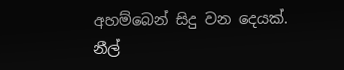අහම්බෙන් සිදු වන දෙයක්. නීල්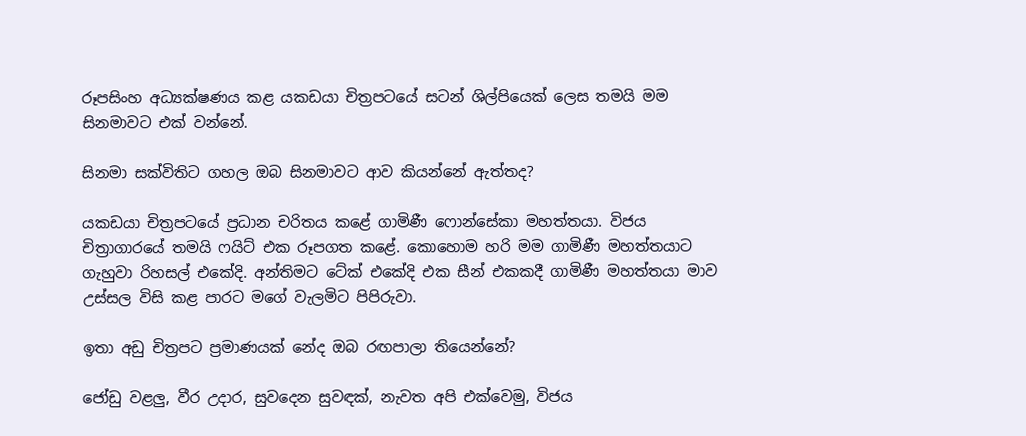රූපසිංහ අධ්‍යක්ෂණය කළ යකඩයා චිත්‍රපටයේ සටන් ශිල්පියෙක් ලෙස තමයි මම සිනමාවට එක් වන්නේ.

සිනමා සක්විතිට ගහල ඔබ සිනමාවට ආව කියන්නේ ඇත්තද?

යකඩයා චිත්‍රපටයේ ප්‍රධාන චරිතය කළේ ගාමිණී ෆොන්සේකා මහත්තයා. විජය චිත්‍රාගාරයේ තමයි ෆයිට් එක රූපගත කළේ. කොහොම හරි මම ගාමිණී මහත්තයාට ගැහුවා රිහසල් එකේදි. අන්තිමට ටේක් එකේදි එක සීන් එකකදී ගාමිණී මහත්තයා මාව උස්සල විසි කළ පාරට මගේ වැලමිට පිපිරුවා.

ඉතා අඩු චිත්‍රපට ප්‍රමාණයක් නේද ඔබ රඟපාලා තියෙන්නේ?

ජෝඩු වළලු, වීර උදාර, සුවදෙන සුවඳක්, නැවත අපි එක්වෙමු, විජය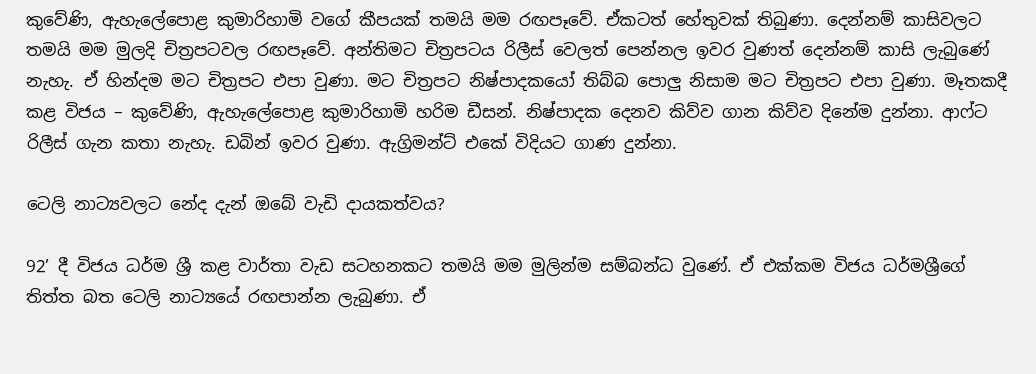කුවේණි, ඇහැලේපොළ කුමාරිහාමි වගේ කීපයක් තමයි මම රඟපෑවේ. ඒකටත් හේතුවක් තිබුණා. දෙන්නම් කාසිවලට තමයි මම මුලදි චිත්‍රපටවල රඟපෑවේ. අන්තිමට චිත්‍රපටය රිලීස් වෙලත් පෙන්නල ඉවර වුණත් දෙන්නම් කාසි ලැබුණේ නැහැ. ඒ හින්දම මට චිත්‍රපට එපා වුණා. මට චිත්‍රපට නිෂ්පාදකයෝ තිබ්බ පොලු නිසාම මට චිත්‍රපට එපා වුණා. මෑතකදී කළ විජය – කුවේණි, ඇහැලේපොළ කුමාරිහාමි හරිම ඩීසන්. නිෂ්පාදක දෙනව කිව්ව ගාන කිව්ව දිනේම දුන්නා. ආෆ්ට රිලීස් ගැන කතා නැහැ. ඩබින් ඉවර වුණා. ඇග්‍රිමන්ට් එකේ විදියට ගාණ දුන්නා.

ටෙලි නාට්‍යවලට නේද දැන් ඔබේ වැඩි දායකත්වය?

92’ දී විජය ධර්ම ශ්‍රී කළ වාර්තා වැඩ සටහනකට තමයි මම මුලින්ම සම්බන්ධ වුණේ. ඒ එක්කම විජය ධර්මශ්‍රීගේ තිත්ත බත ටෙලි නාට්‍යයේ රඟපාන්න ලැබුණා. ඒ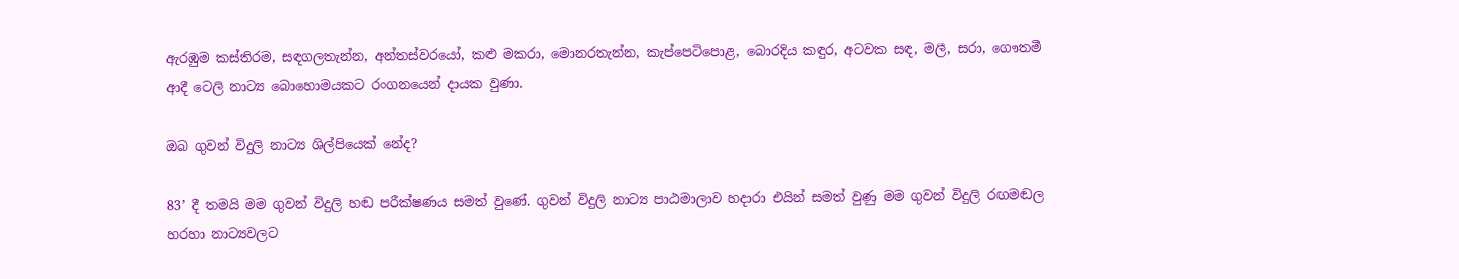ඇරඹුම කස්තිරම, සඳගලතැන්න, අන්තස්වරයෝ, කළු මකරා, මොනරතැන්න, කැප්පෙටිපොළ, බොරදිය කඳුර, අටවක සඳ, මලී, සරා, ගෞතමී ආදී ටෙලි නාට්‍ය බොහොමයකට රංගනයෙන් දායක වුණා.

ඔබ ගුවන් විදුලි නාට්‍ය ශිල්පියෙක් නේද?

83’ දී තමයි මම ගුවන් විදුලි හඬ පරීක්ෂණය සමත් වුණේ. ගුවන් විදුලි නාට්‍ය පාඨමාලාව හදාරා එයින් සමත් වුණු මම ගුවන් විදුලි රඟමඬල හරහා නාට්‍යවලට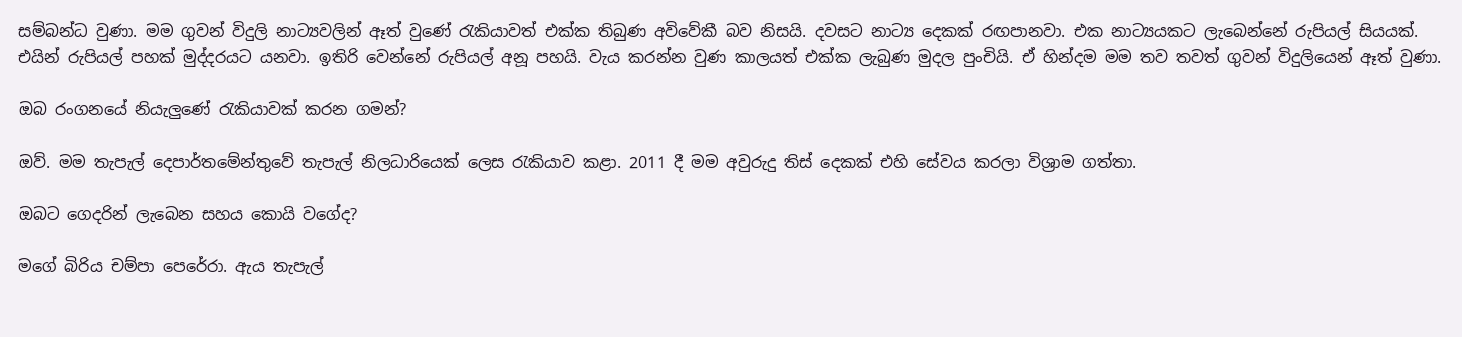සම්බන්ධ වුණා. මම ගුවන් විදුලි නාට්‍යවලින් ඈත් වුණේ රැකියාවත් එක්ක තිබුණ අවිවේකී බව නිසයි. දවසට නාට්‍ය දෙකක් රඟපානවා. එක නාට්‍යයකට ලැබෙන්නේ රුපියල් සියයක්. එයින් රුපියල් පහක් මුද්දරයට යනවා. ඉතිරි වෙන්නේ රුපියල් අනූ පහයි. වැය කරන්න වුණ කාලයත් එක්ක ලැබුණ මුදල පුංචියි. ඒ හින්දම මම තව තවත් ගුවන් විදුලියෙන් ඈත් වුණා.

ඔබ රංගනයේ නියැලුණේ රැකියාවක් කරන ගමන්?

ඔව්. මම තැපැල් දෙපාර්තමේන්තුවේ තැපැල් නිලධාරියෙක් ලෙස රැකියාව කළා. 2011 දී මම අවුරුදු තිස් දෙකක් එහි සේවය කරලා විශ්‍රාම ගත්තා.

ඔබට ගෙදරින් ලැබෙන සහය කොයි වගේද?

මගේ බිරිය චම්පා පෙරේරා. ඇය තැපැල්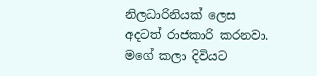නිලධාරිනියක් ලෙස අදටත් රාජකාරි කරනවා. මගේ කලා දිවියට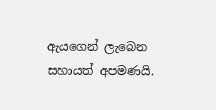ඇයගෙන් ලැබෙන සහායත් අපමණයි.